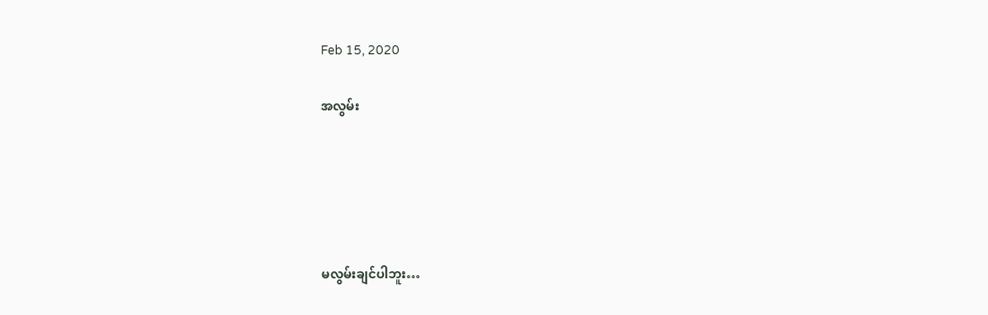Feb 15, 2020

အလွမ်း





မလွမ်းချင်ပါဘူး…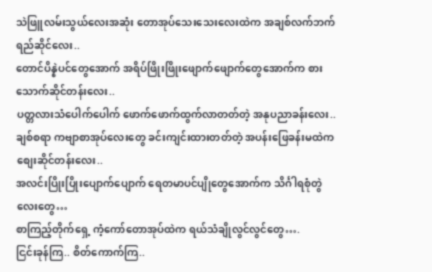သဲဖြူလမ်းသွယ်လေးအဆုံး တောအုပ်သေးသေးလေးထဲက အချစ်လက်ဘက်ရည်ဆိုင်လေး..
တောင်ပိန္နဲပင်တွေအောက် အရိပ်ဖြိုးဖြိုးဖျောက်ဖျောက်တွေအောက်က စားသောက်ဆိုင်တန်းလေး..
ပတ္တလားသံပေါက်ပေါက် ဖောက်ဖောက်ထွက်လာတတ်တဲ့ အနုပညာခန်းလေး..
ချစ်စရာ ကဗျာစာအုပ်လေးတွေ ခင်းကျင်းထားတတ်တဲ့ အပန်းဖြေခန်းမထဲက စျေးဆိုင်တန်းလေး..
အလင်းပြိုးပြိုးပျောက်ပျောက် ရေတမာပင်ပျိုတွေအောက်က သိင်္ဂါရစုံတွဲလေးတွေ…
စာကြည့်တိုက်ရှေ့ ကံ့ကော်တောအုပ်ထဲက ရယ်သံချိုလွင်လွင်တွေ….
ငြင်းခုန်ကြ.. စိတ်ကောက်ကြ..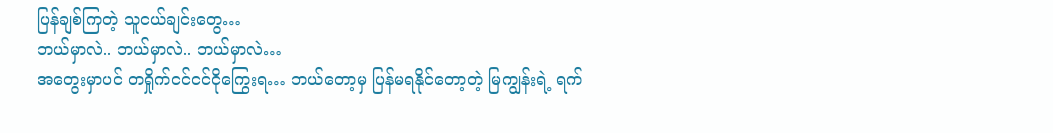ပြန်ချစ်ကြတဲ့ သူငယ်ချင်းတွေ…
ဘယ်မှာလဲ.. ဘယ်မှာလဲ.. ဘယ်မှာလဲ…
အတွေးမှာပင် တရှိုက်ငင်ငင်ငိုကြွေးရ… ဘယ်တော့မှ ပြန်မရနိုင်တော့တဲ့ မြကျွန်းရဲ့ ရက်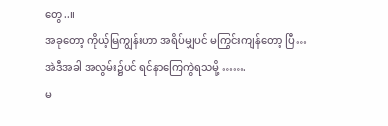တွေ..။
အခုတော့ ကိုယ့်မြကျွန်းဟာ အရိပ်မျှပင် မကြွင်းကျန်တော့ ပြီ…
အဲဒီအခါ အလွမ်း၌ပင် ရင်နာကြေကွဲရသမို့ …….
မ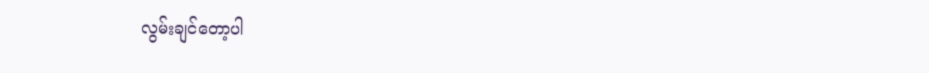လွမ်းချင်တော့ပါ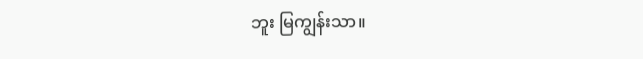ဘူး မြကျွန်းသာ။